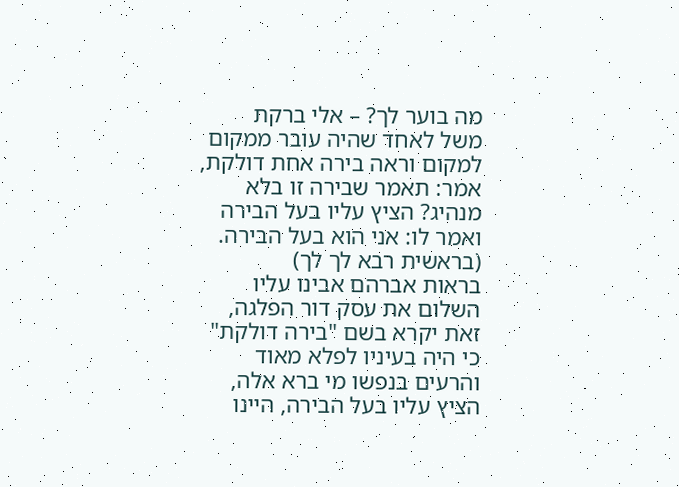מה בוער לך? – אלי ברקת
משל לאחד שהיה עובר ממקום למקום וראה בירה אחת דולקת,
אמר: תאמר שבירה זו בלא מנהיג? הציץ עליו בעל הבירה ואמר לו: אני הוא בעל הבירה.
(בראשית רבא לך לך)
בראות אברהם אבינו עליו השלום את עסק דור הפלגה, זאת יקרא בשם "בירה דולקת" כי היה בעיניו לפלא מאוד והרעים בנפשו מי ברא אלה, הציץ עליו בעל הבירה, היינו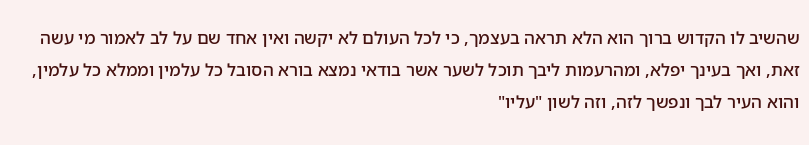שהשיב לו הקדוש ברוך הוא הלא תראה בעצמך, כי לכל העולם לא יקשה ואין אחד שם על לב לאמור מי עשה זאת, ואך בעינך יפלא, ומהרעמות ליבך תוכל לשער אשר בודאי נמצא בורא הסובל כל עלמין וממלא כל עלמין, והוא העיר לבך ונפשך לזה, וזה לשון "עליו"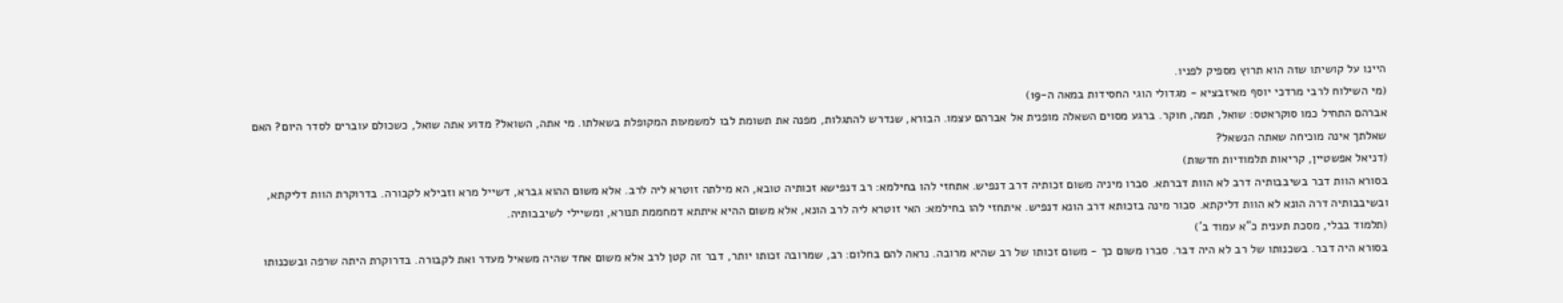היינו על קושיתו שזה הוא תרוץ מספיק לפניו.
(מי השילוח לרבי מרדכי יוסף מאיזבציא - מגדולי הוגי החסידות במאה ה-19)
אברהם התחיל כמו סוקראטס: שואל, תמה, חוקר. ברגע מסוים השאלה מופנית אל אברהם עצמו. הבורא, שנדרש להתגלות, מפנה את תשומת לבו למשמעות המקופלת בשאלתו. מי אתה, השואל? מדוע אתה שואל, כשכולם עוברים לסדר היום? האם שאלתך אינה מוכיחה שאתה הנשאל?
(דניאל אפשטיין, קריאות תלמודיות חדשות)
בסורא הוות דבר בשיבבותיה דרב לא הוות דברתא. סברו מיניה משום זכותיה דרב דנפיש. אתחזי להו בחילמא: רב דנפישא זכותיה טובא, הא מילתה זוטרא ליה לרב. אלא משום ההוא גברא, דשייל מרא וזבילא לקבורה. בדרוקרת הוות דליקתא, ובשיבבותיה דרה הונא לא הוות דליקתא. סבור מינה בזכותא דרב הונא דנפיש. איתחזי להו בחילמא: האי זוטרא ליה לרב הונא, אלא משום ההיא איתתא דמחממת תנורא, ומשיילי לשיבבותיה.
(תלמוד בבלי, מסכת תענית כ"א עמוד ב')
בסורא היה דבר. בשכנותו של רב לא היה דבר. סברו משום כך - משום זכותו של רב שהיא מרובה. נראה להם בחלום: רב, שמרובה זכותו יותר, דבר זה קטן לרב אלא משום אחד שהיה משאיל מעדר ואת לקבורה. בדרוקרת היתה שרפה ובשכנותו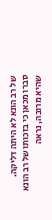של רב הונא לא היתה דליקה. סברו מכאן כי בזכותו של רב הונא שהיא מרובה, נראה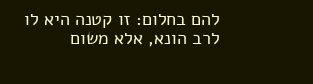להם בחלום: זו קטנה היא לו לרב הונא, אלא משום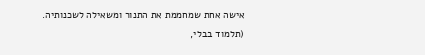אישה אחת שמחממת את התנור ומשאילה לשכנותיה.
(תלמוד בבלי,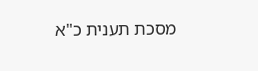מסכת תענית כ"א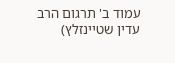עמוד ב' תרגום הרב עדין שטיינזלץ)